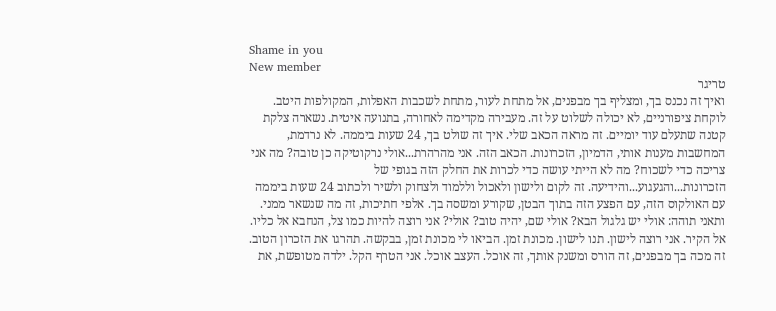Shame in you
New member
טריגר
ואיך זה נכנס בך, ומצליף בך מבפנים, אל מתחת לעור, מתחת לשכבות האפלות, המקולפות היטב. לוקחת ציפורניים, לא יכולה לשלוט על זה. מעבירה מקדימה לאחורה, בתנועה איטית. נשארה צלקת קטנה שתעלם עוד יומיים. זה מראה הכאב שלי. איך זה שולט בך, 24 שעות ביממה. לא נרדמת, המחשבות מענות אותי, הדמיון, הזכרונות. הכאב הזה. אני מהרהרת...אולי נרקוטיקה כן טובה? מה אני צריכה כדי לשכוח? מה לא הייתי עושה כדי לכרות את החלק הזה בגופי של הזכרונות...והגעגוע...והידיעה. זה לקום ולישון ולאכול וללמוד ולצחוק ולשיר ולכתוב 24 שעות ביממה עם האולקוס הזה, עם הפצע הזה בתוך הבטן, שקורע ומשסה בך. אלפי חתיכות, זה מה שנשאר ממני. ותאני תוהה: אולי יש גלגול הבא? אולי שם, יהיה טוב? אולי? אני רוצה להיות כמו צל, הנחבא אל כליו. אל הקיר. אני רוצה לישון. תנו לישון. מכונת זמן. הביאו לי מכונת זמן, בבקשה. תהרגו את הזכרון הטוב. זה מכה בך מבפנים, זה הורס ומשנק אותך, זה אוכל. העצב אוכל. אני הטרף הקל. ילדה מטופשת, את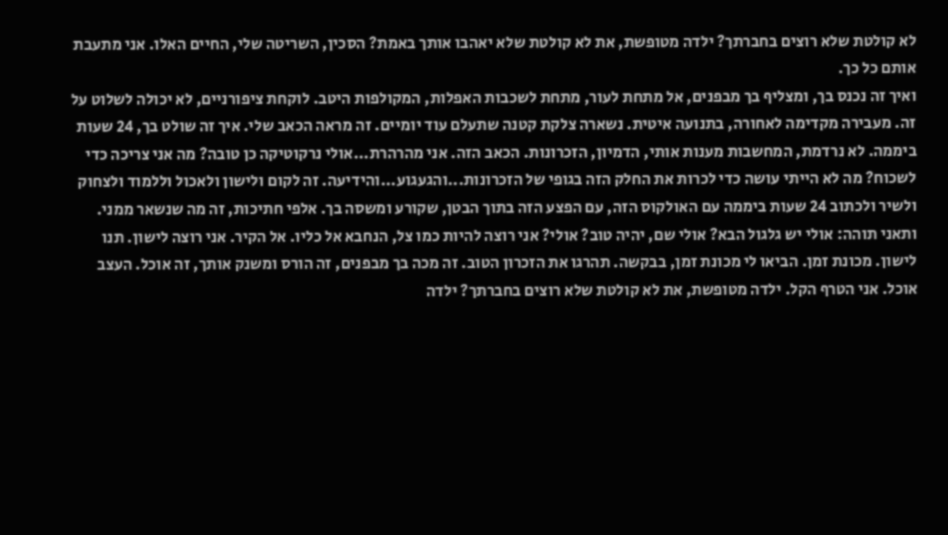לא קולטת שלא רוצים בחברתך? ילדה מטופשת, את לא קולטת שלא יאהבו אותך באמת? הסכין, השריטה שלי, החיים האלו. אני מתעבת אותם כל כך.
ואיך זה נכנס בך, ומצליף בך מבפנים, אל מתחת לעור, מתחת לשכבות האפלות, המקולפות היטב. לוקחת ציפורניים, לא יכולה לשלוט על זה. מעבירה מקדימה לאחורה, בתנועה איטית. נשארה צלקת קטנה שתעלם עוד יומיים. זה מראה הכאב שלי. איך זה שולט בך, 24 שעות ביממה. לא נרדמת, המחשבות מענות אותי, הדמיון, הזכרונות. הכאב הזה. אני מהרהרת...אולי נרקוטיקה כן טובה? מה אני צריכה כדי לשכוח? מה לא הייתי עושה כדי לכרות את החלק הזה בגופי של הזכרונות...והגעגוע...והידיעה. זה לקום ולישון ולאכול וללמוד ולצחוק ולשיר ולכתוב 24 שעות ביממה עם האולקוס הזה, עם הפצע הזה בתוך הבטן, שקורע ומשסה בך. אלפי חתיכות, זה מה שנשאר ממני. ותאני תוהה: אולי יש גלגול הבא? אולי שם, יהיה טוב? אולי? אני רוצה להיות כמו צל, הנחבא אל כליו. אל הקיר. אני רוצה לישון. תנו לישון. מכונת זמן. הביאו לי מכונת זמן, בבקשה. תהרגו את הזכרון הטוב. זה מכה בך מבפנים, זה הורס ומשנק אותך, זה אוכל. העצב אוכל. אני הטרף הקל. ילדה מטופשת, את לא קולטת שלא רוצים בחברתך? ילדה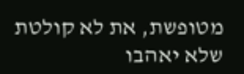מטופשת, את לא קולטת שלא יאהבו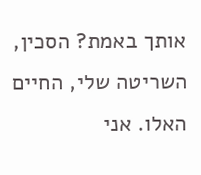אותך באמת? הסכין, השריטה שלי, החיים האלו. אני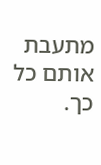מתעבת אותם כל כך.